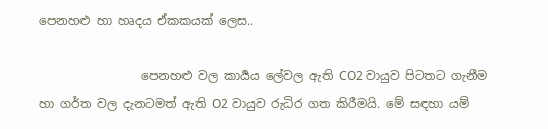පෙනහළු හා හෘදය ඒකකයක් ලෙස..

                 පෙනහළු වල කාර්‍යය ලේවල ඇති CO2 වායුව පිටතට ගැනීම හා ගර්ත වල දැනටමත් ඇති O2 වායුව රුධිර ගත කිරීමයි. මේ සඳහා යම්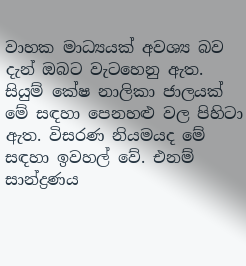වාහක මාධ්‍යයක් අවශ්‍ය බව දැන් ඔබට වැටහෙනු ඇත. සියුම් කේෂ නාලිකා ජාලයක් මේ සඳහා පෙනහළු වල පිහිටා ඇත. විසරණ නියමයද මේ සඳහා ඉවහල් වේ. එනම් සාන්ද්‍රණය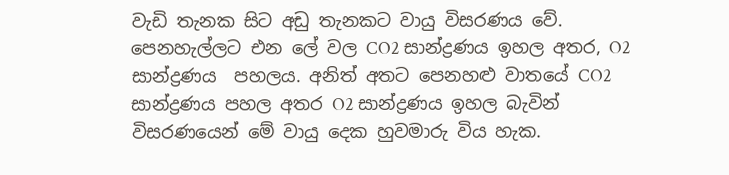වැඩි තැනක සිට අඩු තැනකට වායු විසරණය වේ. පෙනහැල්ලට එන ලේ වල CO2 සාන්ද්‍රණය ඉහල අතර, O2 සාන්ද්‍රණය  පහලය. අනිත් අතට පෙනහළු වාතයේ CO2 සාන්ද්‍රණය පහල අතර O2 සාන්ද්‍රණය ඉහල බැවින් විසරණයෙන් මේ වායු දෙක හුවමාරු විය හැක.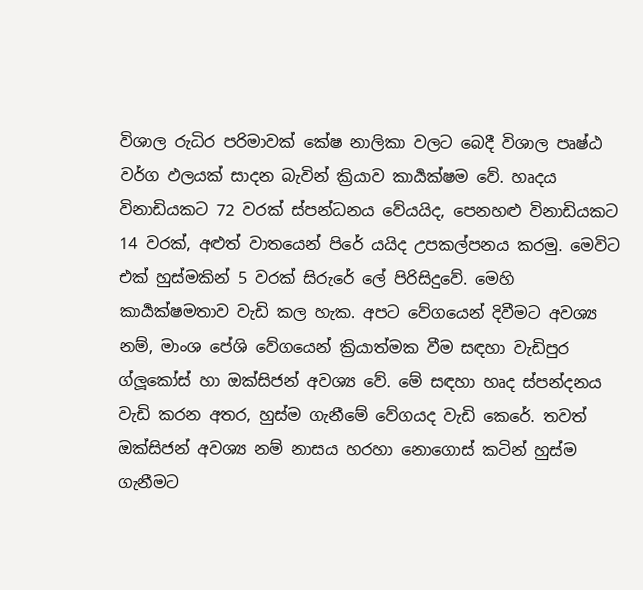විශාල රුධිර පරිමාවක් කේෂ නාලිකා වලට බෙදී විශාල පෘෂ්ඨ වර්ග ඵලයක් සාදන බැවින් ක්‍රියාව කාර්‍යක්ෂම වේ. හෘදය  විනාඩියකට 72 වරක් ස්පන්ධනය වේයයිද, පෙනහළු විනාඩියකට 14 වරක්, අළුත් වාතයෙන් පිරේ යයිද උපකල්පනය කරමු. මෙවිට එක් හුස්මකින් 5 වරක් සිරුරේ ලේ පිරිසිදුවේ. මෙහි කාර්‍යක්ෂමතාව වැඩි කල හැක. අපට වේගයෙන් දිවීමට අවශ්‍ය නම්, මාංශ පේශි වේගයෙන් ක්‍රියාත්මක වීම සඳහා වැඩිපුර ග්ලූකෝස් හා ඔක්සිජන් අවශ්‍ය වේ. මේ සඳහා හෘද ස්පන්දනය වැඩි කරන අතර, හුස්ම ගැනීමේ වේගයද වැඩි කෙරේ. තවත් ඔක්සිජන් අවශ්‍ය නම් නාසය හරහා නොගොස් කටින් හුස්ම ගැනීමට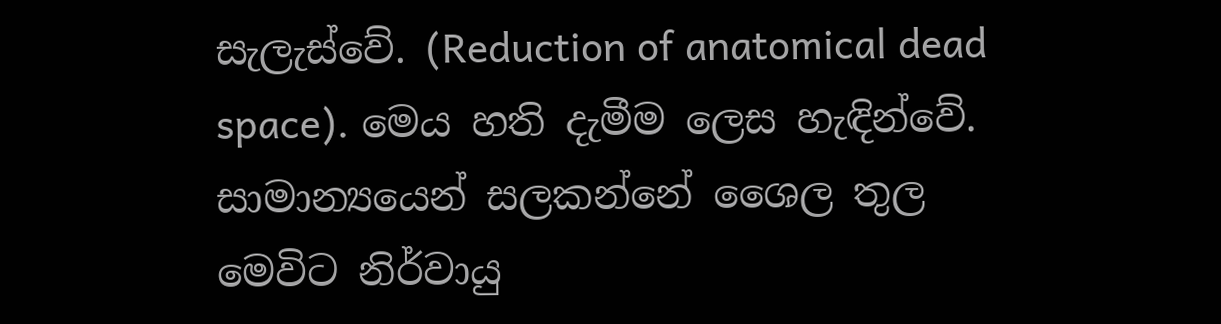සැලැස්වේ. (Reduction of anatomical dead space). මෙය හති දැමීම ලෙස හැඳින්වේ. සාමාන්‍යයෙන් සලකන්නේ ශෛල තුල මෙවිට නිර්වායු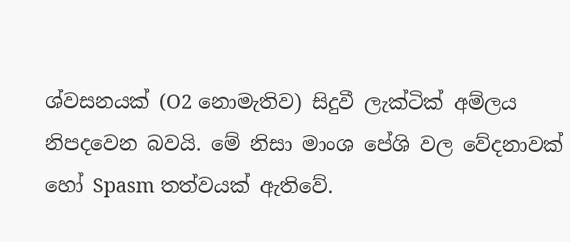ශ්වසනයක් (O2 නොමැතිව) සිදුවී ලැක්ටික් අම්ලය නිපදවෙන බවයි. මේ නිසා මාංශ පේශි වල වේදනාවක් හෝ Spasm තත්වයක් ඇතිවේ.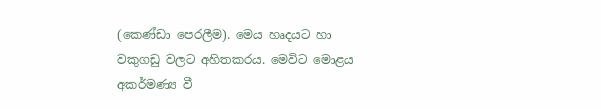(කෙණ්ඩා පෙරලීම). මෙය හෘදයට හා වකුගඩු වලට අහිතකරය. මෙවිට මොළය අකර්මණ්‍ය වී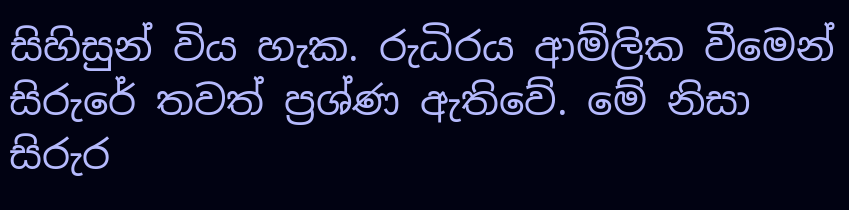සිහිසුන් විය හැක. රුධිරය ආම්ලික වීමෙන් සිරුරේ තවත් ප්‍රශ්ණ ඇතිවේ. මේ නිසා සිරුර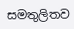සමතුලිතව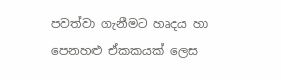පවත්වා ගැනීමට හෘදය හා පෙනහළු ඒකකයක් ලෙස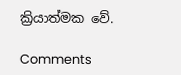ක්‍රියාත්මක වේ.

Comments